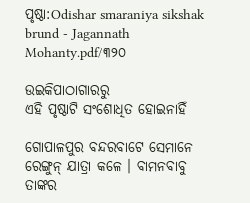ପୃଷ୍ଠା:Odishar smaraniya sikshak brund - Jagannath Mohanty.pdf/୩୨୦

ଉଇକିପାଠାଗାର‌ରୁ
ଏହି ପୃଷ୍ଠାଟି ସଂଶୋଧିତ ହୋଇନାହିଁ

ଗୋପାଳପୁର ବନ୍ଦରବାଟେ ସେମାନେ ରେଙ୍ଗୁନ୍ ଯାତ୍ରା କଳେ । ବାମନବାବୁ ତାଙ୍କର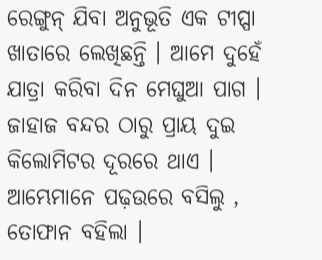ରେଙ୍ଗୁନ୍ ଯିବା ଅନୁଭୂତି ଏକ ଟୀପ୍ପା ଖାତାରେ ଲେଖିଛନ୍ତି । ଆମେ ଦୁହେଁ ଯାତ୍ରା କରିବା ଦିନ ମେଘୁଆ ପାଗ । ଜାହାଜ ବନ୍ଦର ଠାରୁ ପ୍ରାୟ ଦୁଇ କିଲୋମିଟର ଦୂରରେ ଥାଏ । ଆମ୍ଭେମାନେ ପଢ଼ଉରେ ବସିଲୁ , ତୋଫାନ ବହିଲା ।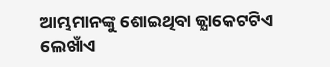ଆମ୍ଭମାନଙ୍କୁ ଶୋଇଥିବା ଜ୍ଯାକେଟଟିଏ ଲେଖାଁଏ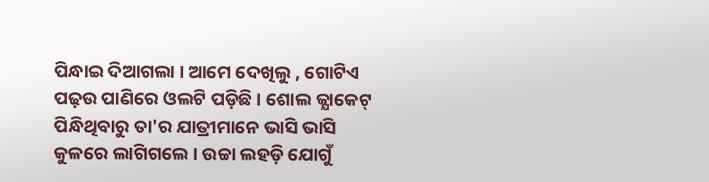ପିନ୍ଧାଇ ଦିଆଗଲା । ଆମେ ଦେଖିଲୁ , ଗୋଟିଏ ପଢ଼ଉ ପାଣିରେ ଓଲଟି ପଡ଼ିଛି । ଶୋଲ ଜ୍ଯାକେଟ୍ ପିନ୍ଧିଥିବାରୁ ତା'ର ଯାତ୍ରୀମାନେ ଭାସି ଭାସି କୁଳରେ ଲାଗିଗଲେ । ଉଚ୍ଚା ଲହଡ଼ି ଯୋଗୁଁ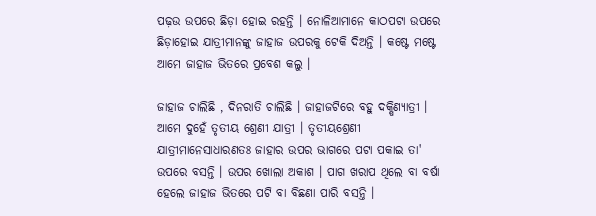ପଢ଼ଉ ଉପରେ ଛିଡ଼ା ହୋଇ ରହନ୍ତି । ନୋଳିଆମାନେ କାଠପଟା ଉପରେ ଛିଡ଼ାହୋଇ ଯାତ୍ରୀମାନଙ୍କୁ ଜାହାଜ ଉପରକୁ ଟେକି ଦିଅନ୍ତି । କଷ୍ଟେ ମଷ୍ଟେ ଆମେ ଜାହାଜ ଭିତରେ ପ୍ରବେଶ କଲୁ ।

ଜାହାଜ ଚାଲିଛି , ଦିନରାତି ଚାଲିଛି । ଜାହାଜଟିରେ ବହୁ ଦକ୍ଷିଣ୍ୟାତ୍ରୀ । ଆମେ ଦୁହେଁ ତୃତୀୟ ଶ୍ରେଣୀ ଯାତ୍ରୀ । ତୃତୀୟଶ୍ରେଣୀ ଯାତ୍ରୀମାନେସାଧାରଣତଃ ଜାହାର ଉପର ଭାଗରେ ପଟା ପକାଇ ତା' ଉପରେ ବସନ୍ତି । ଉପର ଖୋଲା ଅକାଶ । ପାଗ ଖରାପ ଥିଲେ ବା ବର୍ଷା ହେଲେ ଜାହାଜ ଭିତରେ ପଟି ବା ବିଛଣା ପାରି ବସନ୍ତି ।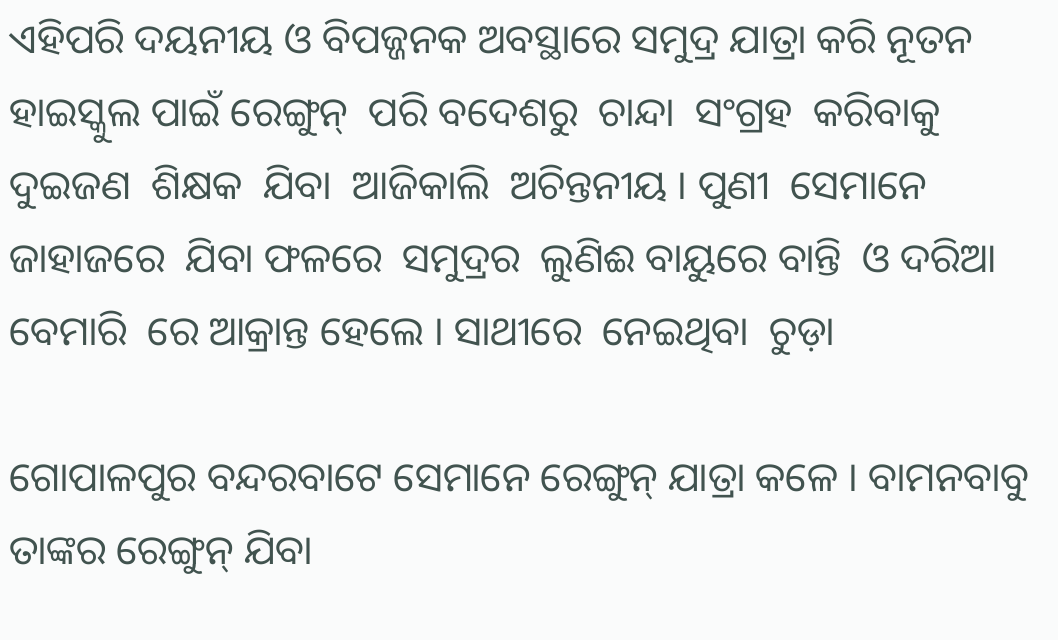ଏହିପରି ଦୟନୀୟ ଓ ବିପଜ୍ଜନକ ଅବସ୍ଥାରେ ସମୁଦ୍ର ଯାତ୍ରା କରି ନୂତନ  ହାଇସ୍କୁଲ ପାଇଁ ରେଙ୍ଗୁନ୍  ପରି ବଦେଶରୁ  ଚାନ୍ଦା  ସଂଗ୍ରହ  କରିବାକୁ  ଦୁଇଜଣ  ଶିକ୍ଷକ  ଯିବା  ଆଜିକାଲି  ଅଚିନ୍ତନୀୟ । ପୁଣୀ  ସେମାନେ ଜାହାଜରେ  ଯିବା ଫଳରେ  ସମୁଦ୍ରର  ଲୁଣିଈ ବାୟୁରେ ବାନ୍ତି  ଓ ଦରିଆ  ବେମାରି  ରେ ଆକ୍ରାନ୍ତ ହେଲେ । ସାଥୀରେ  ନେଇଥିବା  ଚୁଡ଼ା

ଗୋପାଳପୁର ବନ୍ଦରବାଟେ ସେମାନେ ରେଙ୍ଗୁନ୍ ଯାତ୍ରା କଳେ । ବାମନବାବୁ ତାଙ୍କର ରେଙ୍ଗୁନ୍ ଯିବା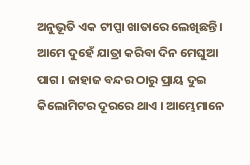ଅନୁଭୂତି ଏକ ଟୀପ୍ପା ଖାତାରେ ଲେଖିଛନ୍ତି । ଆମେ ଦୁହେଁ ଯାତ୍ରା କରିବା ଦିନ ମେଘୁଆ ପାଗ । ଜାହାଜ ବନ୍ଦର ଠାରୁ ପ୍ରାୟ ଦୁଇ କିଲୋମିଟର ଦୂରରେ ଥାଏ । ଆମ୍ଭେମାନେ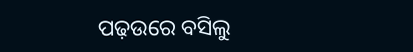ପଢ଼ଉରେ ବସିଲୁ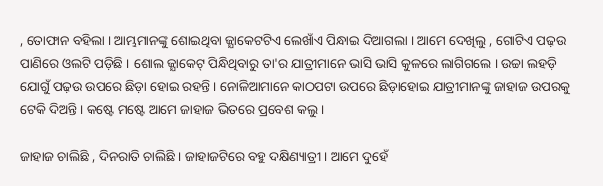, ତୋଫାନ ବହିଲା । ଆମ୍ଭମାନଙ୍କୁ ଶୋଇଥିବା ଜ୍ଯାକେଟଟିଏ ଲେଖାଁଏ ପିନ୍ଧାଇ ଦିଆଗଲା । ଆମେ ଦେଖିଲୁ , ଗୋଟିଏ ପଢ଼ଉ ପାଣିରେ ଓଲଟି ପଡ଼ିଛି । ଶୋଲ ଜ୍ଯାକେଟ୍ ପିନ୍ଧିଥିବାରୁ ତା'ର ଯାତ୍ରୀମାନେ ଭାସି ଭାସି କୁଳରେ ଲାଗିଗଲେ । ଉଚ୍ଚା ଲହଡ଼ି ଯୋଗୁଁ ପଢ଼ଉ ଉପରେ ଛିଡ଼ା ହୋଇ ରହନ୍ତି । ନୋଳିଆମାନେ କାଠପଟା ଉପରେ ଛିଡ଼ାହୋଇ ଯାତ୍ରୀମାନଙ୍କୁ ଜାହାଜ ଉପରକୁ ଟେକି ଦିଅନ୍ତି । କଷ୍ଟେ ମଷ୍ଟେ ଆମେ ଜାହାଜ ଭିତରେ ପ୍ରବେଶ କଲୁ ।

ଜାହାଜ ଚାଲିଛି , ଦିନରାତି ଚାଲିଛି । ଜାହାଜଟିରେ ବହୁ ଦକ୍ଷିଣ୍ୟାତ୍ରୀ । ଆମେ ଦୁହେଁ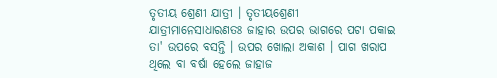ତୃତୀୟ ଶ୍ରେଣୀ ଯାତ୍ରୀ । ତୃତୀୟଶ୍ରେଣୀ ଯାତ୍ରୀମାନେସାଧାରଣତଃ ଜାହାର ଉପର ଭାଗରେ ପଟା ପକାଇ ତା' ଉପରେ ବସନ୍ତି । ଉପର ଖୋଲା ଅକାଶ । ପାଗ ଖରାପ ଥିଲେ ବା ବର୍ଷା ହେଲେ ଜାହାଜ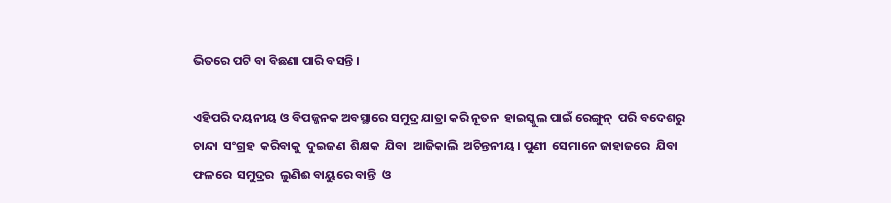ଭିତରେ ପଟି ବା ବିଛଣା ପାରି ବସନ୍ତି ।

ଏହିପରି ଦୟନୀୟ ଓ ବିପଜ୍ଜନକ ଅବସ୍ଥାରେ ସମୁଦ୍ର ଯାତ୍ରା କରି ନୂତନ  ହାଇସ୍କୁଲ ପାଇଁ ରେଙ୍ଗୁନ୍  ପରି ବଦେଶରୁ  ଚାନ୍ଦା  ସଂଗ୍ରହ  କରିବାକୁ  ଦୁଇଜଣ  ଶିକ୍ଷକ  ଯିବା  ଆଜିକାଲି  ଅଚିନ୍ତନୀୟ । ପୁଣୀ  ସେମାନେ ଜାହାଜରେ  ଯିବା ଫଳରେ  ସମୁଦ୍ରର  ଲୁଣିଈ ବାୟୁରେ ବାନ୍ତି  ଓ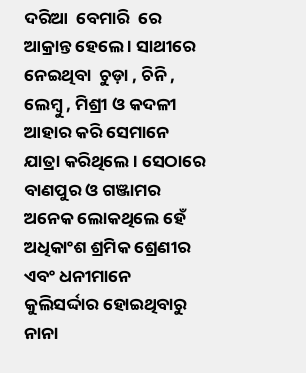ଦରିଆ  ବେମାରି  ରେ ଆକ୍ରାନ୍ତ ହେଲେ । ସାଥୀରେ  ନେଇଥିବା  ଚୁଡ଼ା , ଚିନି , ଲେମ୍ବୁ , ମିଶ୍ରୀ ଓ କଦଳୀ  ଆହାର କରି ସେମାନେ  ଯାତ୍ରା କରିଥିଲେ । ସେଠାରେ ବାଣପୁର ଓ ଗଞ୍ଜାମର ଅନେକ ଲୋକଥିଲେ ହେଁ ଅଧିକାଂଶ ଶ୍ରମିକ ଶ୍ରେଣୀର ଏବଂ ଧନୀମାନେ କୁଲିସର୍ଦ୍ଦାର ହୋଇଥିବାରୁ  ନାନା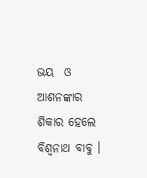ଭୟ  ଓ ଆଶନଙ୍କାର  ଶିକାର ହେଲେ ବିଶ୍ବନାଥ ବାବୁ ।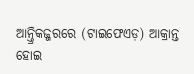ଆନ୍ତ୍ରିକଜ୍ଜରରେ (ଟାଇଫେଏଡ଼) ଆକ୍ରାନ୍ତ ହୋଇ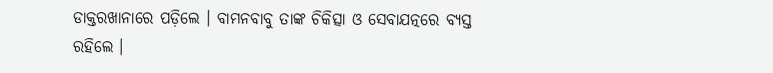ଡାକ୍ତରଖାନାରେ ପଡ଼ିଲେ । ବାମନବାବୁ ତାଙ୍କ ଚିକିତ୍ସା ଓ ସେବାଯତ୍ନରେ ବ୍ଯସ୍ତ ରହିଲେ ।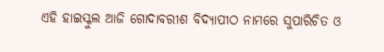ଏହି ହାଇସ୍କୁଲ ଆଜି ଗୋଦାବରୀଶ ବିଦ୍ଯାପୀଠ ନାମରେ ସୁପାରିଚିତ ଓ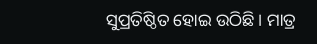ସୁପ୍ରତିଷ୍ଠିତ ହୋଇ ଉଠିଛି । ମାତ୍ର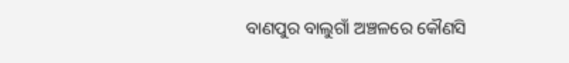ବାଣପୁର ବାଲୁଗାଁ ଅଞ୍ଚଳରେ କୌଣସି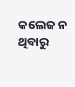କଲେଜ ନ ଥିବାରୁ